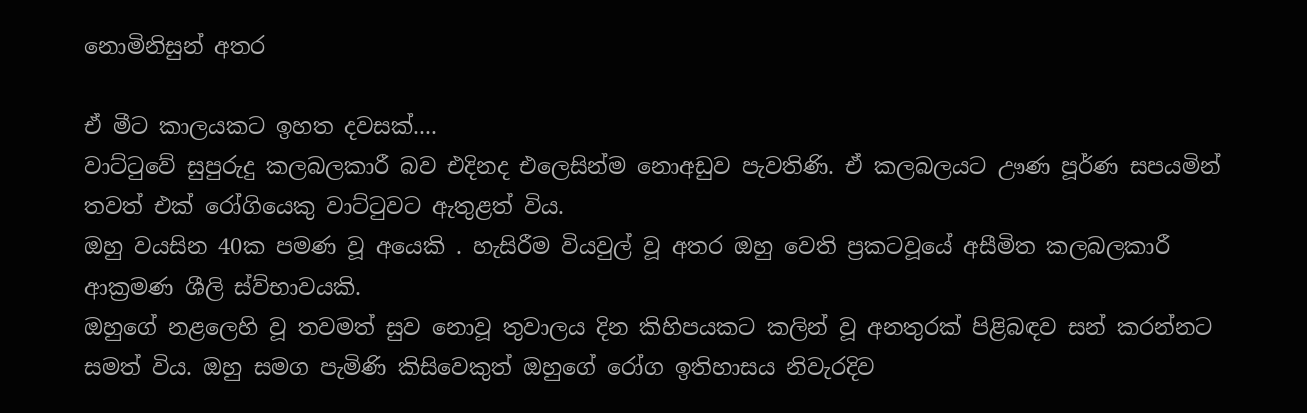නොමිනිසුන් අතර

ඒ මීට කාලයකට ඉහත දවසක්....
වාට්ටුවේ සුපුරුදු කලබලකාරී බව එදිනද එලෙසින්ම නොඅඩුව පැවතිණි. ඒ කලබලයට ඌණ පූර්ණ සපයමින් තවත් එක් රෝගියෙකු වාට්ටුවට ඇතුළත් විය.
ඔහු වයසින 40ක පමණ වූ අයෙකි . හැසිරීම වියවුල් වූ අතර ඔහු වෙති ප්‍රකටවූයේ අසීමිත කලබලකාරී ආක්‍රමණ ශීලි ස්ව්භාවයකි.
ඔහුගේ නළලෙහි වූ තවමත් සුව නොවූ තුවාලය දින කිහිපයකට කලින් වූ අනතුරක් පිළිබඳව සන් කරන්නට සමත් විය. ඔහු සමග පැමිණි කිසිවෙකුත් ඔහුගේ රෝග ඉතිහාසය නිවැරදිව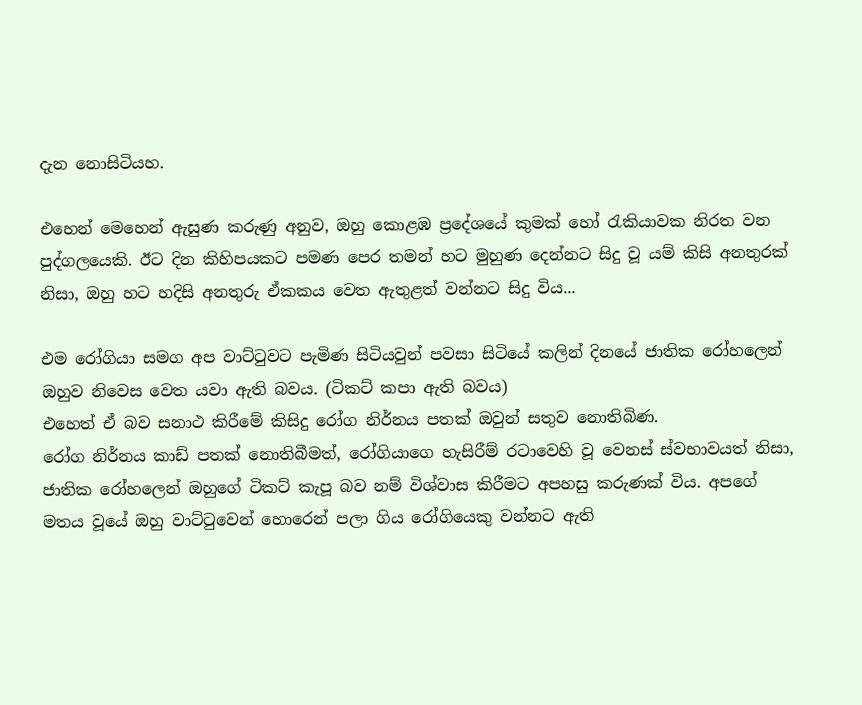දැන නොසිටියහ.

එහෙන් මෙහෙන් ඇසුණ කරුණු අනුව, ඔහු කොළඹ ප්‍රදේශයේ කුමක් හෝ රැකියාවක නිරත වන පුද්ගලයෙකි. ඊට දින කිහිපයකට පමණ පෙර තමන් හට මුහුණ දෙන්නට සිදු වූ යම් කිසි අනතුරක් නිසා, ඔහු හට හදිසි අනතුරු ඒකකය වෙත ඇතුළත් වන්නට සිදු විය...

එම රෝගියා සමග අප වාට්ටුවට පැමිණ සිටියවුන් පවසා සිටියේ කලින් දිනයේ ජාතික රෝහලෙන් ඔහුව නිවෙස වෙත යවා ඇති බවය. (ටිකට් කපා ඇති බවය)
එහෙත් ඒ බව සනාථ කිරීමේ කිසිදු රෝග නිර්නය පතක් ඔවුන් සතුව නොතිබිණ.
රෝග නිර්නය කාඩ් පතක් නොතිබීමත්, රෝගියාගෙ හැසිරීම් රටාවෙහි වූ වෙනස් ස්වභාවයත් නිසා, ජාතික රෝහලෙන් ඔහුගේ ටිකට් කැපූ බව නම් විශ්වාස කිරීමට අපහසු කරුණක් විය. අපගේ මතය වූයේ ඔහු වාට්ටුවෙන් හොරෙන් පලා ගිය රෝගියෙකු වන්නට ඇති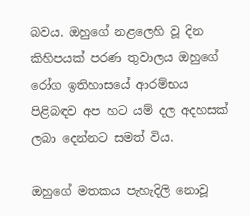බවය. ඔහුගේ නළලෙහි වූ දින කිහිපයක් පරණ තුවාලය ඔහුගේ රෝග ඉතිහාසයේ ආරම්භය පිළිබඳව අප හට යම් දල අදහසක් ලබා දෙන්නට සමත් විය.

ඔහුගේ මතකය පැහැදිලි නොවූ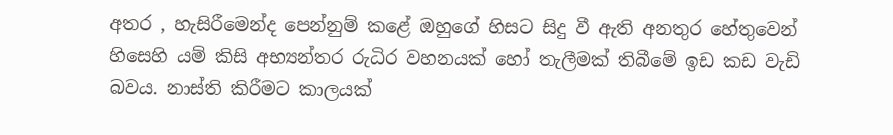අතර , හැසිරීමෙන්ද පෙන්නුම් කළේ ඔහුගේ හිසට සිදු වී ඇති අනතුර හේතුවෙන් හිසෙහි යම් කිසි අභ්‍යන්තර රුධිර වහනයක් හෝ තැලීමක් තිබීමේ ඉඩ කඩ වැඩි බවය. නාස්ති කිරීමට කාලයක්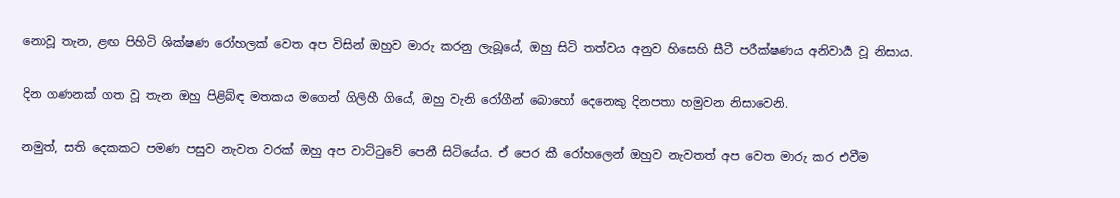නොවූ තැන, ළඟ පිහිටි ශික්ෂණ රෝහලක් වෙත අප විසින් ඔහුව මාරු කරනු ලැබූයේ, ඔහු සිටි තත්වය අනුව හිසෙහි සීටී පරීක්ෂණය අනිවාර්‍ය වූ නිසාය.

දින ගණනක් ගත වූ තැන ඔහු පිළිබ්ඳ මතකය මගෙන් ගිලිහී ගියේ, ඔහු වැනි රෝගීන් බොහෝ දෙනෙකු දිනපතා හමුවන නිසාවෙනි.

නමුත්, සති දෙකකට පමණ පසුව නැවත වරක් ඔහු අප වාට්ටුවේ පෙනී සිටියේය. ඒ පෙර කී රෝහලෙන් ඔහුව නැවතත් අප වෙත මාරු කර එවීම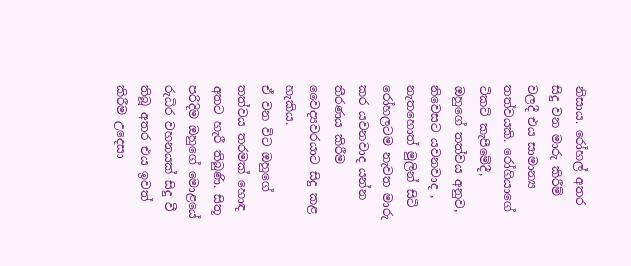නිසාය. රෝහල් අතර සිදු වන මාරු කිරීම් වලදී එය සාමාන්‍ය තත්වයකි. රෝගියාගේ ටිකට් කැපීමේදී, ඔහුගේ තත්වය අනුව, නිවෙසට යවනවාද , නැතහොත් මුලින් සිටි රෝහලටම නැවත මාරු කර යවනවාද යන්න තීරණය කිරීම වෛද්‍යවරයාට සිදු කළ හැකිය.
ඒ වන විට ඔහුගේ තත්වය තරමක් හොඳ අතට හැරී තිබුණි. සිතූ පරිදිම ඔහුගේ මොළයේ රුධිර වහනයක් සිදු වී තිබූ අතර එය ඉවත් කිරීම උදෙසා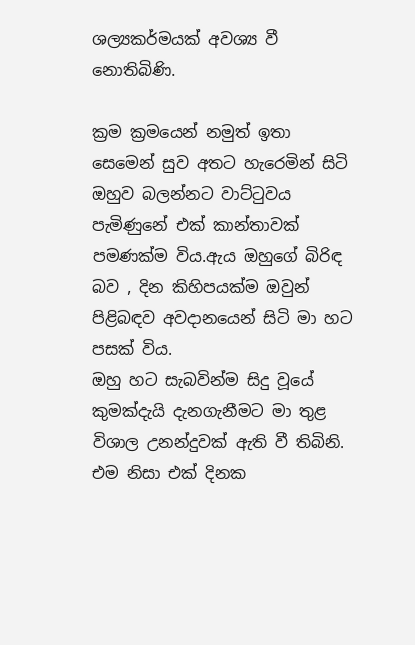ශල්‍යකර්මයක් අවශ්‍ය වී නොතිබිණි.

ක්‍රම ක්‍රමයෙන් නමුත් ඉතා සෙමෙන් සුව අතට හැරෙමින් සිටි ඔහුව බලන්නට වාට්ටුවය පැමිණුනේ එක් කාන්තාවක් පමණක්ම විය.ඇය ඔහුගේ බිරිඳ බව , දින කිහිපයක්ම ඔවුන් පිළිබඳව අවදානයෙන් සිටි මා හට පසක් විය.
ඔහු හට සැබවින්ම සිදු වූයේ කුමක්දැයි දැනගැනීමට මා තුළ විශාල උනන්දුවක් ඇති වී තිබිනි. එම නිසා එක් දිනක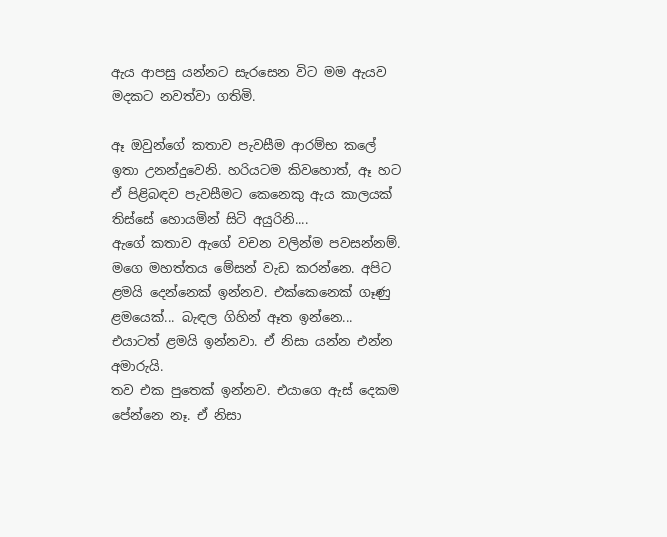ඇය ආපසු යන්නට සැරසෙන විට මම ඇයව මදකට නවත්වා ගතිමි.

ඈ ඔවුන්ගේ කතාව පැවසීම ආරම්භ කලේ ඉතා උනන්දුවෙනි. හරියටම කිවහොත්, ඈ හට ඒ පිළිබඳව පැවසීමට කෙනෙකු ඇය කාලයක් තිස්සේ හොයමින් සිටි අයුරිනි....
ඇගේ කතාව ඇගේ වචන වලින්ම පවසන්නම්.
මගෙ මහත්‍තය මේසන් වැඩ කරන්නෙ. අපිට ළමයි දෙන්නෙක් ඉන්නව. එක්කෙනෙක් ගෑණු ළමයෙක්... බැඳල ගිහින් ඈත ඉන්නෙ... එයාටත් ළමයි ඉන්නවා. ඒ නිසා යන්න එන්න අමාරුයි.
තව එක පුතෙක් ඉන්නව. එයාගෙ ඇස් දෙකම පේන්නෙ නෑ. ඒ නිසා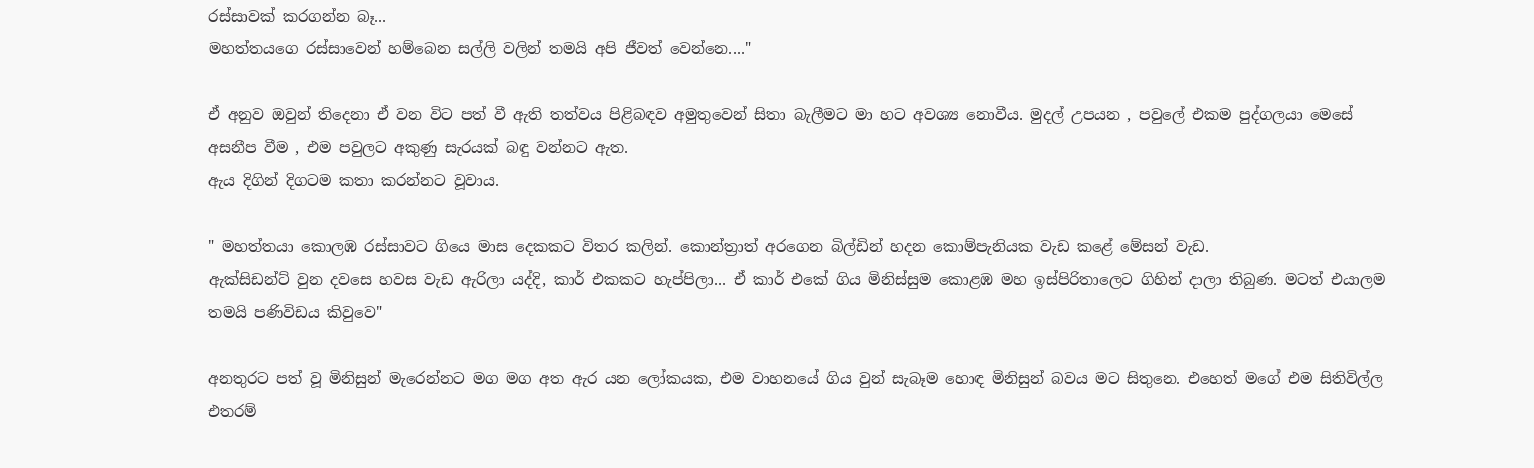රස්සාවක් කරගන්න බෑ...
මහත්තයගෙ රස්සාවෙන් හම්බෙන සල්ලි වලින් තමයි අපි ජීවත් වෙන්නෙ...."

ඒ අනුව ඔවුන් තිදෙනා ඒ වන විට පත් වී ඇති තත්වය පිළිබඳව අමුතුවෙන් සිතා බැලීමට මා හට අවශ්‍ය නොවීය. මුදල් උපයන , පවුලේ එකම පුද්ගලයා මෙසේ අසනීප වීම , එම පවුලට අකුණු සැරයක් බඳු වන්නට ඇත.
ඇය දිගින් දිගටම කතා කරන්නට වූවාය.

" මහත්‍තයා කොලඹ රස්සාවට ගියෙ මාස දෙකකට විතර කලින්. කොන්ත්‍රාත් අරගෙන බිල්ඩින් හදන කොම්පැනියක වැඩ කළේ මේසන් වැඩ.
ඇක්සිඩන්ට් වුන දවසෙ හවස වැඩ ඇරිලා යද්දි, කාර් එකකට හැප්පිලා... ඒ කාර් එකේ ගිය මිනිස්සුම කොළඹ මහ ඉස්පිරිතාලෙට ගිහින් දාලා තිබුණ. මටත් එයාලම තමයි පණිවිඩය කිවුවෙ"

අනතුරට පත් වූ මිනිසුන් මැරෙන්නට මග මග අත ඇර යන ලෝකයක, එම වාහනයේ ගිය වුන් සැබෑම හොඳ මිනිසුන් බවය මට සිතුනෙ. එහෙත් මගේ එම සිතිවිල්ල එතරම්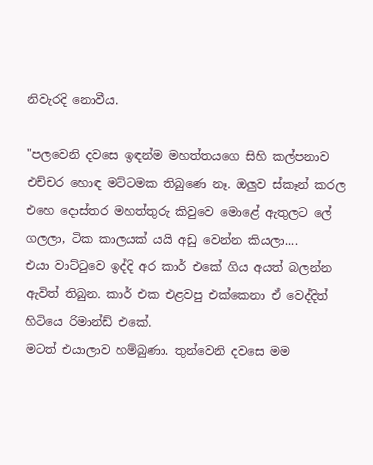නිවැරදි නොවීය.

"පලවෙනි දවසෙ ඉඳන්ම මහත්තයගෙ සිහි කල්පනාව එච්චර හොඳ මට්ටමක තිබුණෙ නෑ. ඔලුව ස්කෑන් කරල එහෙ දොස්තර මහත්තුරු කිවුවෙ මොළේ ඇතුලට ලේ ගලලා, ටික කාලයක් යයි අඩු වෙන්න කියලා....
එයා වාට්ටුවෙ ඉද්දි අර කාර් එකේ ගිය අයත් බලන්න ඇවිත් තිබුන. කාර් එක එළවපු එක්කෙනා ඒ වෙද්දිත් හිටියෙ රිමාන්ඩ් එකේ.
මටත් එයාලාව හම්බුණා. තුන්වෙනි දවසෙ මම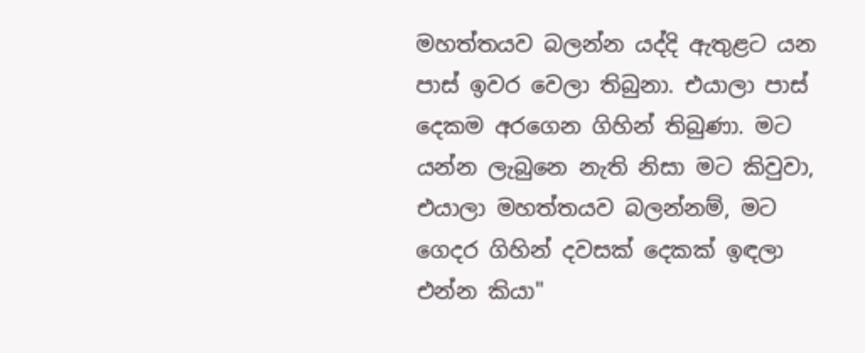මහත්තයව බලන්න යද්දි ඇතුළට යන පාස් ඉවර වෙලා තිබුනා. එයාලා පාස් දෙකම අරගෙන ගිහින් තිබුණා. මට යන්න ලැබුනෙ නැති නිසා මට කිවුවා, එයාලා මහත්තයව බලන්නම්, මට ගෙදර ගිහින් දවසක් දෙකක් ඉඳලා එන්න කියා"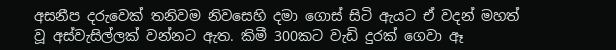අසනීප දරුවෙක් තනිවම නිවසෙහි දමා ගොස් සිටි ඇයට ඒ වදන් මහත් වූ අස්වැසිල්ලක් වන්නට ඇත. කිමී 300කට වැඩි දුරක් ගෙවා ඈ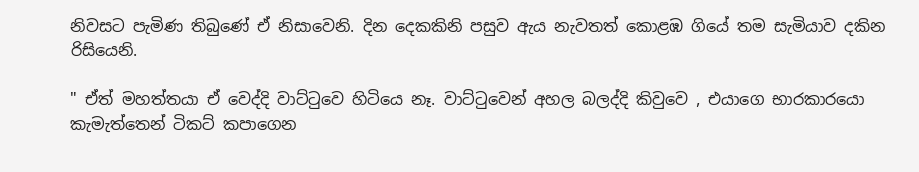නිවසට පැමිණ තිබුණේ ඒ නිසාවෙනි. දින දෙකකිනි පසුව ඇය නැවතත් කොළඹ ගියේ තම සැමියාව දකින රිසියෙනි.

" ඒත් මහත්තයා ඒ වෙද්දි වාට්ටුවෙ හිටියෙ නෑ. වාට්ටුවෙන් අහල බලද්දි කිවුවෙ , එයාගෙ භාරකාරයො කැමැත්තෙන් ටිකට් කපාගෙන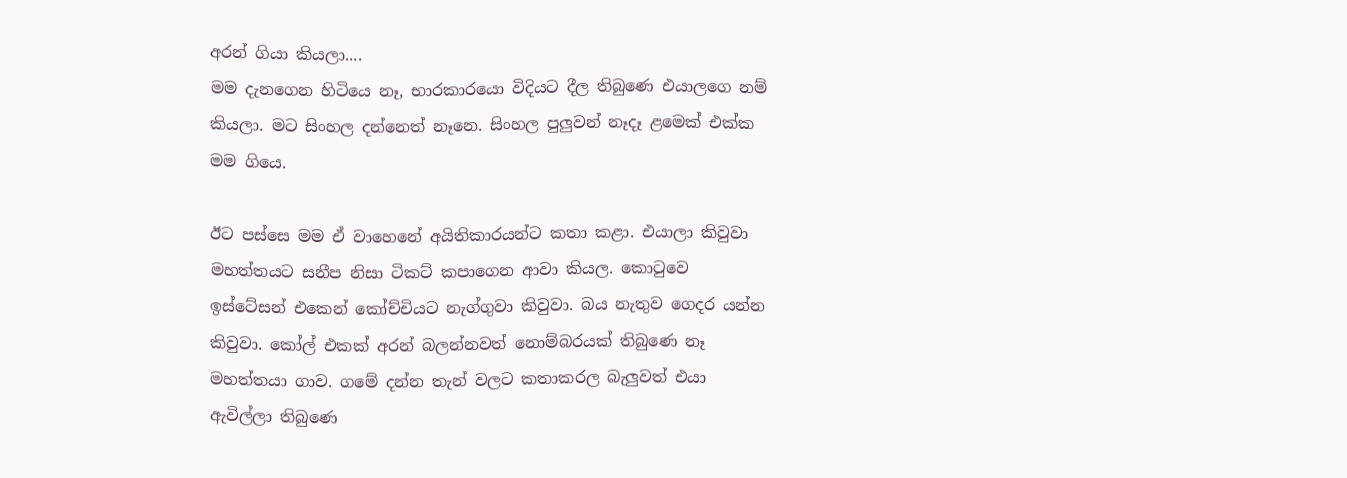අරන් ගියා කියලා....
මම දැනගෙන හිටියෙ නෑ, භාරකාරයො විදියට දීල තිබුණෙ එයාලගෙ නම් කියලා. මට සිංහල දන්නෙත් නෑනෙ. සිංහල පුලුවන් නෑදෑ ළමෙක් එක්ක මම ගියෙ.

ඊට පස්සෙ මම ඒ වාහෙනේ අයිතිකාරයන්ට කතා කළා. එයාලා කිවුවා මහත්තයට සනීප නිසා ටිකට් කපාගෙන ආවා කියල. කොටුවෙ ඉස්ටේසන් එකෙන් කෝච්චියට නැග්ගුවා කිවුවා. බය නැතුව ගෙදර යන්න කිවුවා. කෝල් එකක් අරන් බලන්නවත් නොම්බරයක් තිබුණෙ නෑ මහත්තයා ගාව. ගමේ දන්න තැන් වලට කතාකරල බැලුවත් එයා ඇවිල්ලා තිබුණෙ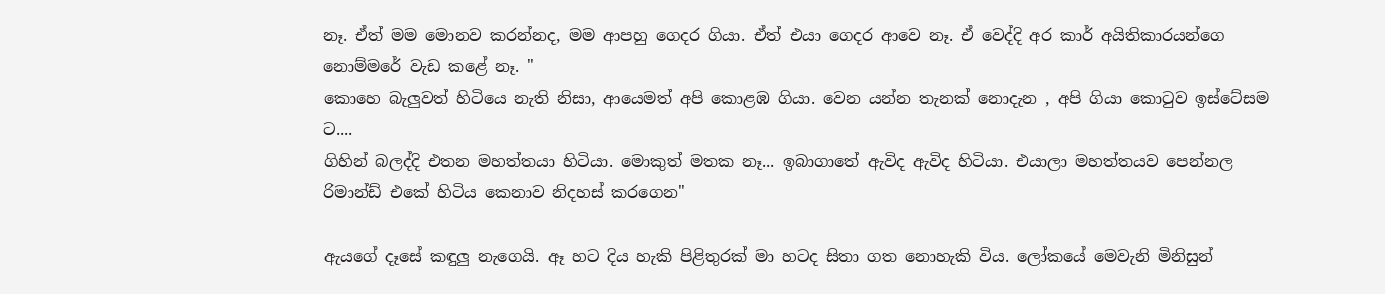නෑ. ඒත් මම මොනව කරන්නද, මම ආපහු ගෙදර ගියා. ඒත් එයා ගෙදර ආවෙ නෑ. ඒ වෙද්දි අර කාර් අයිතිකාරයන්ගෙ නොම්මරේ වැඩ කළේ නෑ. "
කොහෙ බැලුවත් හිටියෙ නැති නිසා, ආයෙමත් අපි කොළඹ ගියා. වෙන යන්න තැනක් නොදැන , අපි ගියා කොටුව ඉස්ටේසම ට....
ගිහින් බලද්දි එතන මහත්තයා හිටියා. මොකුත් මතක නෑ... ඉබාගාතේ ඇවිද ඇවිද හිටියා. එයාලා මහත්තයව පෙන්නල රිමාන්ඩ් එකේ හිටිය කෙනාව නිදහස් කරගෙන"

ඇයගේ දෑසේ කඳුලු නැගෙයි. ඈ හට දිය හැකි පිළිතුරක් මා හටද සිතා ගත නොහැකි විය. ලෝකයේ මෙවැනි මිනිසුන්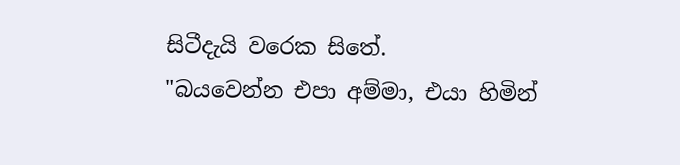සිටීදැයි වරෙක සිතේ.
"බයවෙන්න එපා අම්මා, එයා හිමින්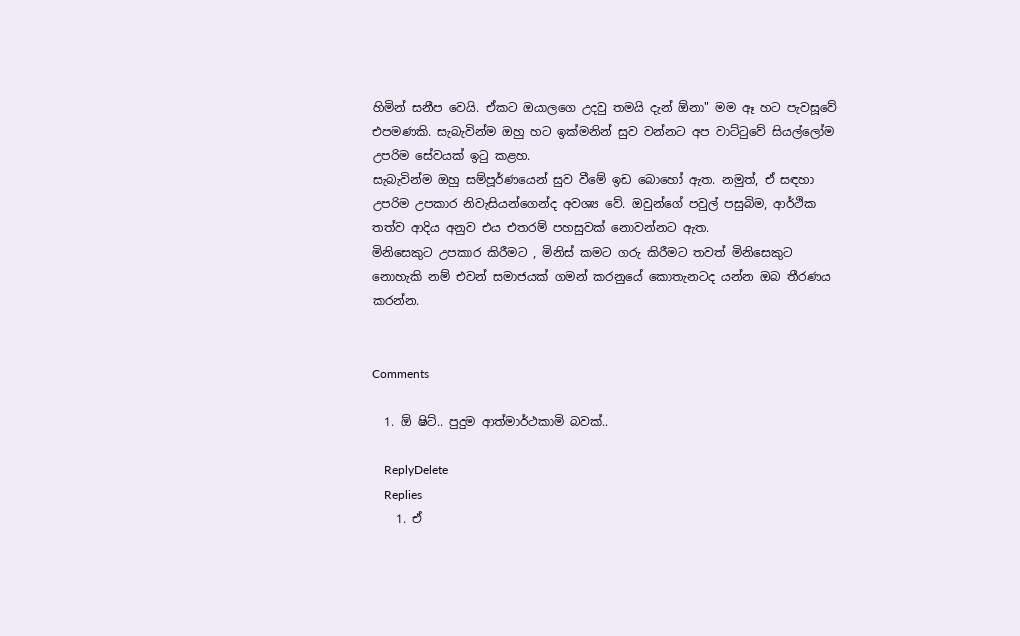හිමින් සනීප වෙයි. ඒකට ඔයාලගෙ උදවු තමයි දැන් ඕනා" මම ඈ හට පැවසූවේ එපමණකි. සැබැවින්ම ඔහු හට ඉක්මනින් සුව වන්නට අප වාට්ටුවේ සියල්ලෝම උපරිම සේවයක් ඉටු කළහ.
සැබැවින්ම ඔහු සම්පූර්ණයෙන් සුව වීමේ ඉඩ බොහෝ ඇත. නමුත්, ඒ සඳහා උපරිම උපකාර නිවැසියන්ගෙන්ද අවශ්‍ය වේ. ඔවුන්ගේ පවුල් පසුබිම, ආර්ථික තත්ව ආදිය අනුව එය එතරම් පහසුවක් නොවන්නට ඇත.
මිනිසෙකුට උපකාර කිරීමට , මිනිස් කමට ගරු කිරීමට තවත් මිනිසෙකුට නොහැකි නම් එවන් සමාජයක් ගමන් කරනුයේ කොතැනටද යන්න ඔබ තීරණය කරන්න.


Comments

  1. ඕ ෂිට්.. පුදුම ආත්මාර්ථකාමි බවක්..

    ReplyDelete
    Replies
    1. ඒ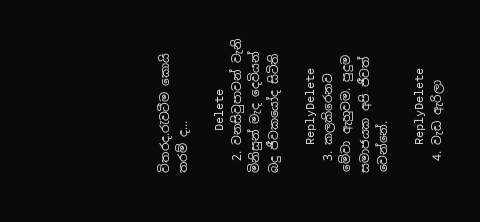විතරද.රැවටීම කොයි තරම් ද...

      Delete
  2. වනසිවුපාවන් වැනි මිනිසුන් මැද දෙවියන් බදු ජීවකයෝද සිටිති

    ReplyDelete
  3. කලකිරෙනව මේවා ඇහුවම. පුදුම සමාජයක අපි ජීවත් වෙන්නේ.

    ReplyDelete
  4. වැඩ ඇරිලා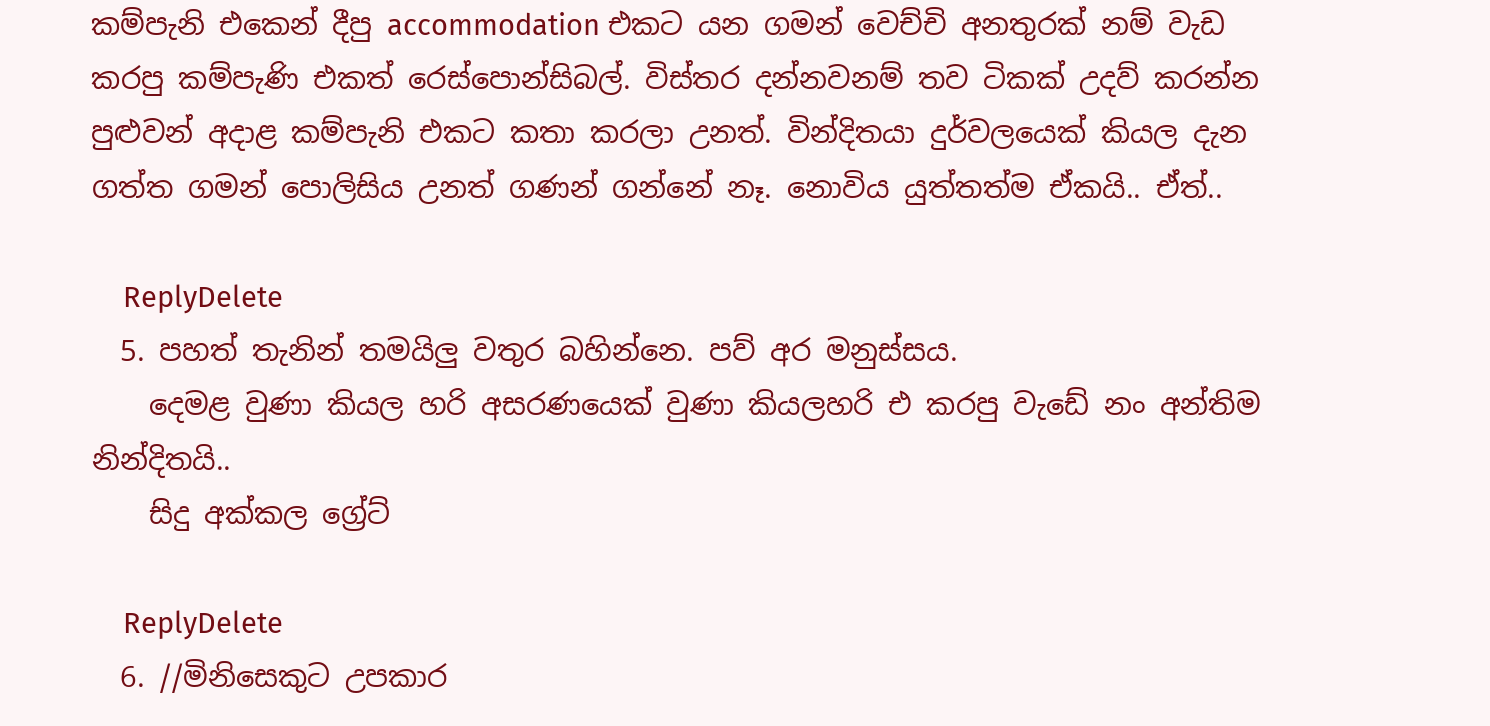කම්පැනි එකෙන් දීපු accommodation එකට යන ගමන් වෙච්චි අනතුරක් නම් වැඩ කරපු කම්පැණි එකත් රෙස්පොන්සිබල්. විස්තර දන්නවනම් තව ටිකක් උදව් කරන්න පුළුවන් අදාළ කම්පැනි එකට කතා කරලා උනත්. වින්දිතයා දුර්වලයෙක් කියල දැන ගත්ත ගමන් පොලිසිය උනත් ගණන් ගන්නේ නෑ. නොවිය යුත්තත්ම ඒකයි.. ඒත්..

    ReplyDelete
  5. පහත් තැනින් තමයිලු වතුර බහින්නෙ. පව් අර මනුස්සය.
    දෙමළ වුණා කියල හරි අසරණයෙක් වුණා කියලහරි එ කරපු වැඩේ නං අන්තිම නින්දිතයි..
    සිදු අක්කල ග්‍රේට්

    ReplyDelete
  6. //මිනිසෙකුට උපකාර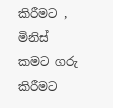කිරීමට , මිනිස් කමට ගරු කිරීමට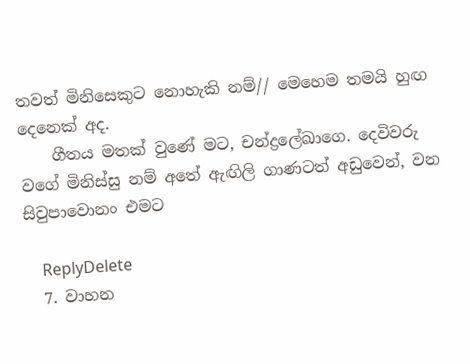තවත් මිනිසෙකුට නොහැකි නම්// මෙහෙම තමයි හුඟ දෙනෙක් අද.
    ගීතය මතක් වුණේ මට, චන්ද්‍රලේඛාගෙ. දෙවිවරු වගේ මිනිස්සු නම් අතේ ඇඟිලි ගාණටත් අඩුවෙන්, වන සිවුපාවොනං එමට

    ReplyDelete
  7. වාහන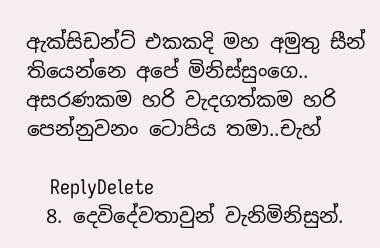ඇක්සිඩන්ට් එකකදි මහ අමුතු සීන් තියෙන්නෙ අපේ මිනිස්සුංගෙ.. අසරණකම හරි වැදගත්කම හරි පෙන්නුවනං ටොපිය තමා..චැහ්

    ReplyDelete
  8. දෙවිදේවතාවුන් වැනිමිනිසුන්.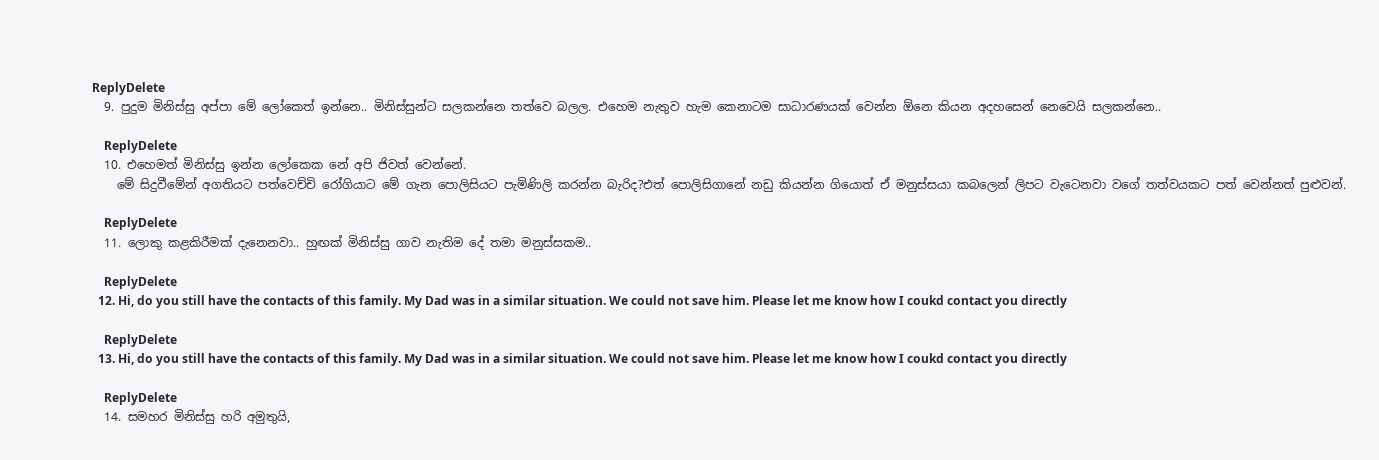ReplyDelete
  9. පුදුම මිනිස්සු අප්පා මේ ලෝකෙත් ඉන්නෙ.. මිනිස්සුන්ට සලකන්නෙ තත්වෙ බලල. එහෙම නැතුව හැම කෙනාටම සාධාරණයක් වෙන්න ඕනෙ කියන අදහසෙන් නෙවෙයි සලකන්නෙ..

    ReplyDelete
  10. එහෙමත් මිනිස්සු ඉන්න ලෝකෙක නේ අපි ජිවත් වෙන්නේ.
    මේ සිදුවීමේන් අගතියට පත්වෙච්චි රෝගියාට මේ ගැන පොලිසියට පැමිණිලි කරන්න බැරිද?එත් පොලිසිගානේ නඩු කියන්න ගියොත් ඒ මනුස්සයා කබලෙන් ලිපට වැටෙනවා වගේ තත්වයකට පත් වෙන්නත් පුළුවන්.

    ReplyDelete
  11. ලොකු කළකිරීමක් දැනෙනවා.. හුඟක් මිනිස්සු ගාව නැතිම දේ තමා මනුස්සකම..

    ReplyDelete
  12. Hi, do you still have the contacts of this family. My Dad was in a similar situation. We could not save him. Please let me know how I coukd contact you directly

    ReplyDelete
  13. Hi, do you still have the contacts of this family. My Dad was in a similar situation. We could not save him. Please let me know how I coukd contact you directly

    ReplyDelete
  14. සමහර මිනිස්සු හරි අමුතුයි,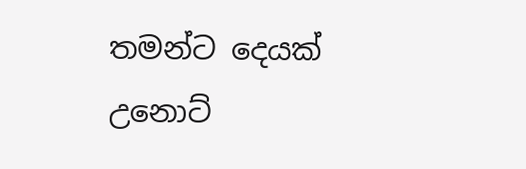තමන්ට දෙයක් උනොට්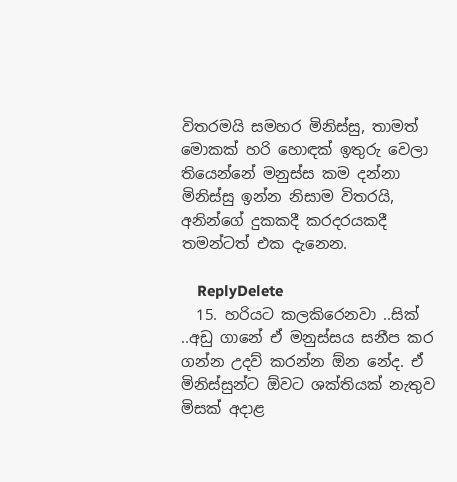විතරමයි සමහර මිනිස්සු, තාමත් මොකක් හරි හොඳක් ඉතුරු වෙලා තියෙන්නේ මනුස්ස කම දන්නා මිනිස්සු ඉන්න නිසාම විතරයි, අනින්ගේ දුකකදී කරදරයකදී තමන්ටත් එක දැනෙන.

    ReplyDelete
  15. හරියට කලකිරෙනවා ..සික් ..අඩු ගානේ ඒ මනුස්සය සනීප කර ගන්න උදව් කරන්න ඕන නේද. ඒ මිනිස්සුන්ට ඕවට ශක්තියක් නැතුව මිසක් අදාළ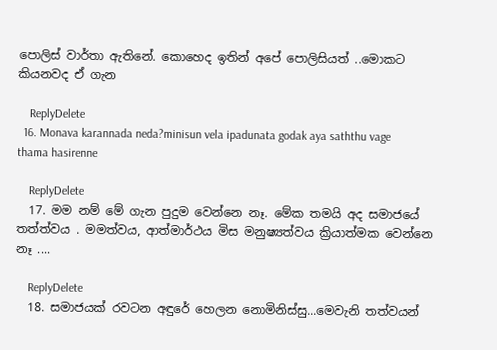පොලිස් වාර්තා ඇතිනේ. කොහෙද ඉතින් අපේ පොලිසියත් ..මොකට කියනවද ඒ ගැන

    ReplyDelete
  16. Monava karannada neda?minisun vela ipadunata godak aya saththu vage thama hasirenne

    ReplyDelete
  17. මම නම් මේ ගැන පුදුම වෙන්නෙ නෑ. මේක තමයි අද සමාජයේ තත්ත්වය . මමත්වය, ආත්මාර්ථය මිස මනුෂ්‍යත්වය ක්‍රියාත්මක වෙන්නෙ නෑ ....

    ReplyDelete
  18. සමාජයක් රවටන අඳුරේ හෙලන නොමිනිස්සු...මෙවැනි තත්වයන්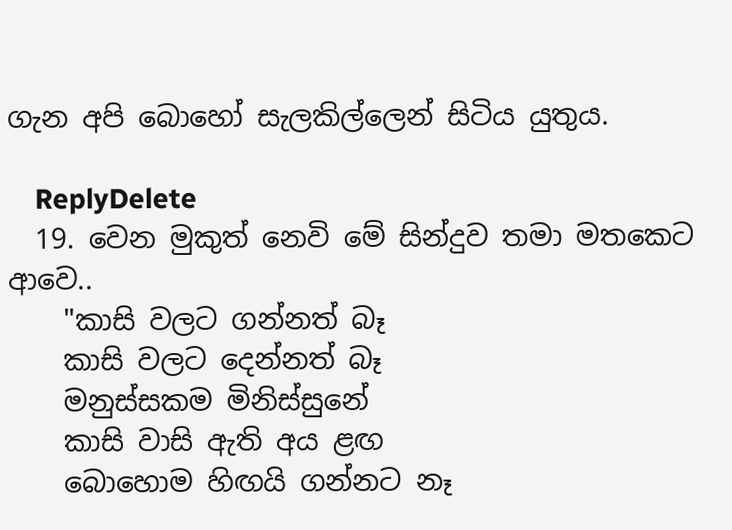ගැන අපි බොහෝ සැලකිල්ලෙන් සිටිය යුතුය.

    ReplyDelete
  19. වෙන මුකුත් නෙවි මේ සින්දුව තමා මතකෙට ආවෙ..
    "කාසි වලට ගන්නත් බෑ
    කාසි වලට දෙන්නත් බෑ
    මනුස්සකම මිනිස්සුනේ
    කාසි වාසි ඇති අය ළඟ
    බොහොම හිඟයි ගන්නට නෑ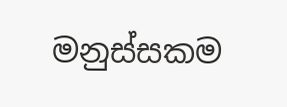මනුස්සකම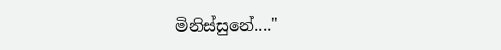මිනිස්සුනේ...."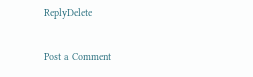ReplyDelete

Post a Comment